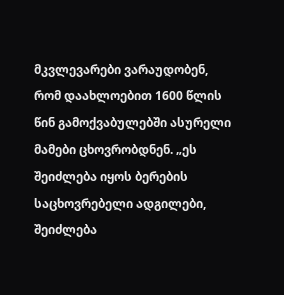მკვლევარები ვარაუდობენ, რომ დაახლოებით 1600 წლის წინ გამოქვაბულებში ასურელი მამები ცხოვრობდნენ. „ეს შეიძლება იყოს ბერების საცხოვრებელი ადგილები, შეიძლება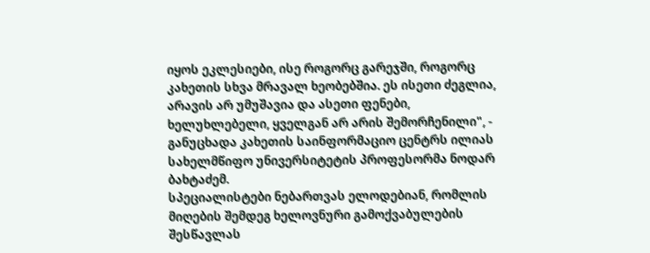იყოს ეკლესიები, ისე როგორც გარეჯში, როგორც კახეთის სხვა მრავალ ხეობებშია. ეს ისეთი ძეგლია, არავის არ უმუშავია და ასეთი ფენები, ხელუხლებელი, ყველგან არ არის შემორჩენილი", - განუცხადა კახეთის საინფორმაციო ცენტრს ილიას სახელმწიფო უნივერსიტეტის პროფესორმა ნოდარ ბახტაძემ.
სპეციალისტები ნებართვას ელოდებიან, რომლის მიღების შემდეგ ხელოვნური გამოქვაბულების შესწავლას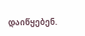დაიწყებენ.